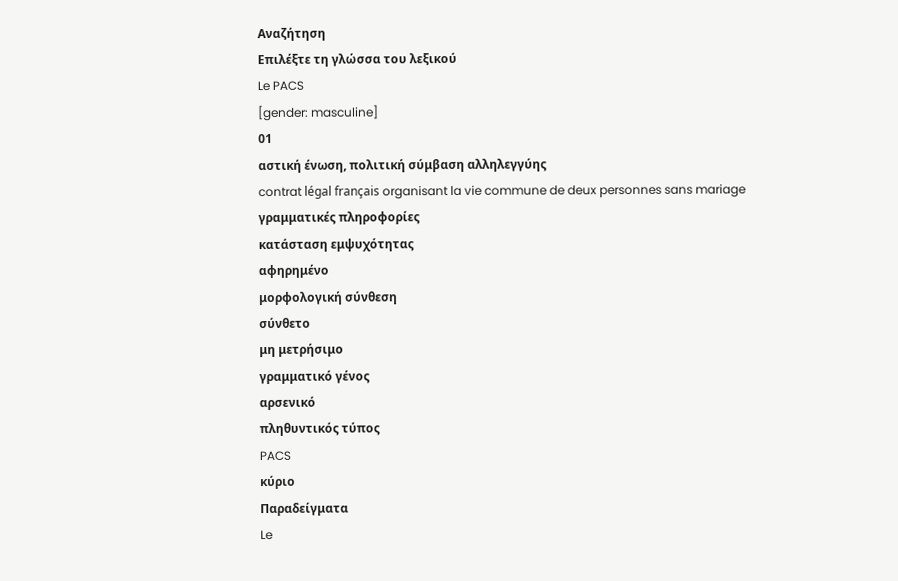Αναζήτηση
Επιλέξτε τη γλώσσα του λεξικού
Le PACS
[gender: masculine]
01
αστική ένωση, πολιτική σύμβαση αλληλεγγύης
contrat légal français organisant la vie commune de deux personnes sans mariage
γραμματικές πληροφορίες
κατάσταση εμψυχότητας
αφηρημένο
μορφολογική σύνθεση
σύνθετο
μη μετρήσιμο
γραμματικό γένος
αρσενικό
πληθυντικός τύπος
PACS
κύριο
Παραδείγματα
Le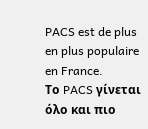PACS est de plus en plus populaire en France.
Το PACS γίνεται όλο και πιο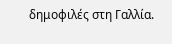δημοφιλές στη Γαλλία.